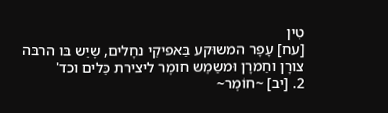טִין
[עח] עָפָר המשוּקע בַּאפיקֵי נחָלים, שֶיֵש בּו הרבּה צורָן וחַמרָן וּמשַמֵש חומֶר ליצירת כֵּלים וכד'
2. [יב] ~חוֹמֶר~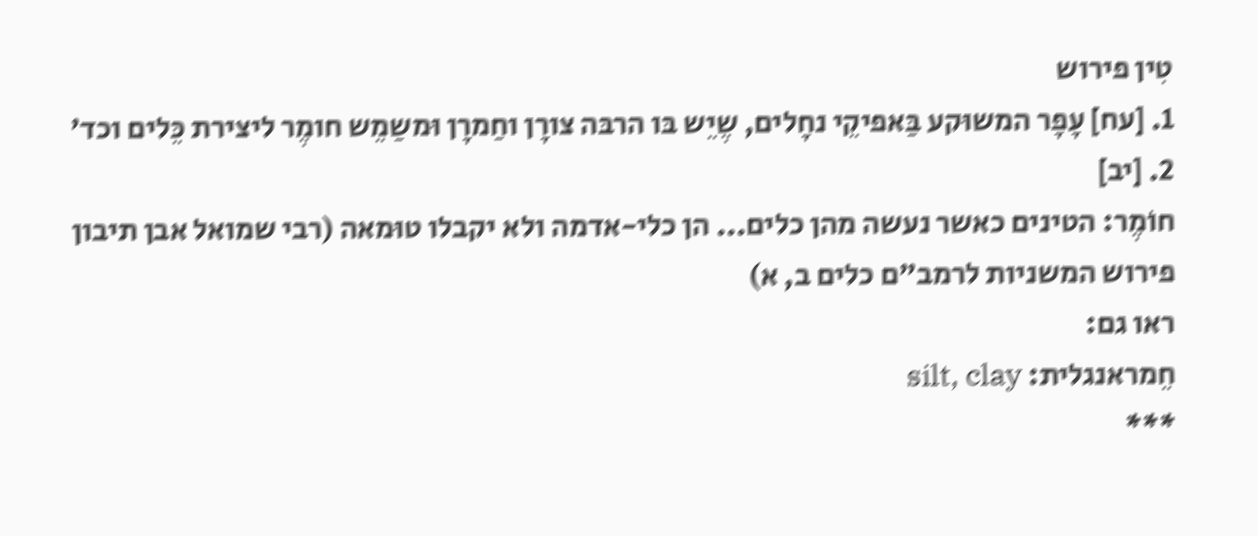טִין פירוש
1. [עח] עָפָר המשוּקע בַּאפיקֵי נחָלים, שֶיֵש בּו הרבּה צורָן וחַמרָן וּמשַמֵש חומֶר ליצירת כֵּלים וכד'
2. [יב]
חוֹמֶר: הטינים כאשר נעשה מהן כלים... הן כלי-אדמה ולא יקבלו טוּמאה (רבי שמואל אבן תיבון פירוש המשניות לרמב"ם כלים ב, א)
ראו גם:
חֵמראנגלית: silt, clay
***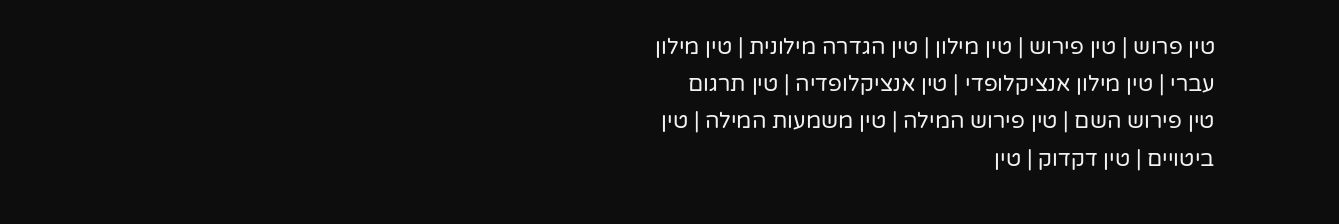טין פרוש | טין פירוש | טין מילון | טין הגדרה מילונית | טין מילון עברי | טין מילון אנציקלופדי | טין אנציקלופדיה | טין תרגום
טין פירוש השם | טין פירוש המילה | טין משמעות המילה | טין ביטויים | טין דקדוק | טין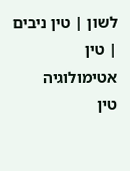לשון | טין ניבים | טין אטימולוגיה
טין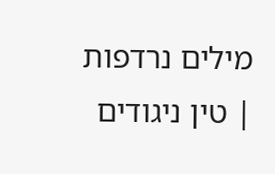מילים נרדפות | טין ניגודים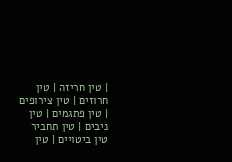| טין חריזה | טין חרוזים | טין צירופים | טין פתגמים | טין ניבים | טין תחביר
טין ביטויים | טין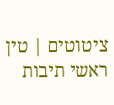ציטוטים | טין ראשי תיבות